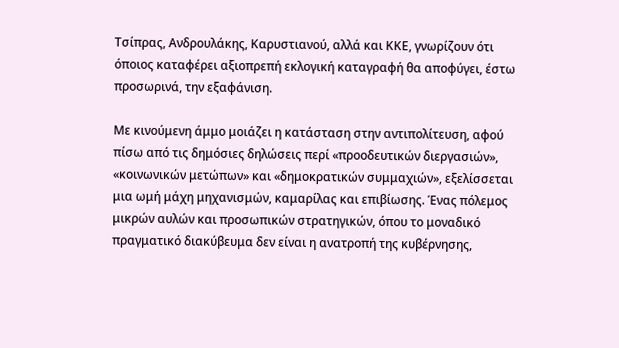Τσίπρας, Ανδρουλάκης, Καρυστιανού, αλλά και ΚΚΕ, γνωρίζουν ότι όποιος καταφέρει αξιοπρεπή εκλογική καταγραφή θα αποφύγει, έστω προσωρινά, την εξαφάνιση.

Με κινούμενη άμμο μοιάζει η κατάσταση στην αντιπολίτευση, αφού πίσω από τις δημόσιες δηλώσεις περί «προοδευτικών διεργασιών», «κοινωνικών μετώπων» και «δημοκρατικών συμμαχιών», εξελίσσεται μια ωμή μάχη μηχανισμών, καμαρίλας και επιβίωσης. Ένας πόλεμος μικρών αυλών και προσωπικών στρατηγικών, όπου το μοναδικό πραγματικό διακύβευμα δεν είναι η ανατροπή της κυβέρνησης,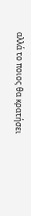αλλά το ποιος θα κρατήσει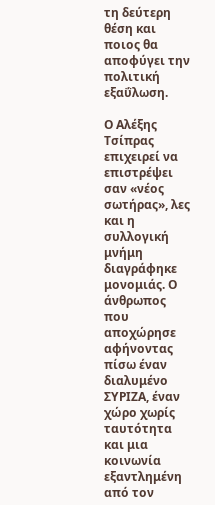τη δεύτερη θέση και ποιος θα αποφύγει την πολιτική εξαΰλωση.

Ο Αλέξης Τσίπρας επιχειρεί να επιστρέψει σαν «νέος σωτήρας», λες και η συλλογική μνήμη διαγράφηκε μονομιάς. Ο άνθρωπος που αποχώρησε αφήνοντας πίσω έναν διαλυμένο ΣΥΡΙΖΑ, έναν χώρο χωρίς ταυτότητα και μια κοινωνία εξαντλημένη από τον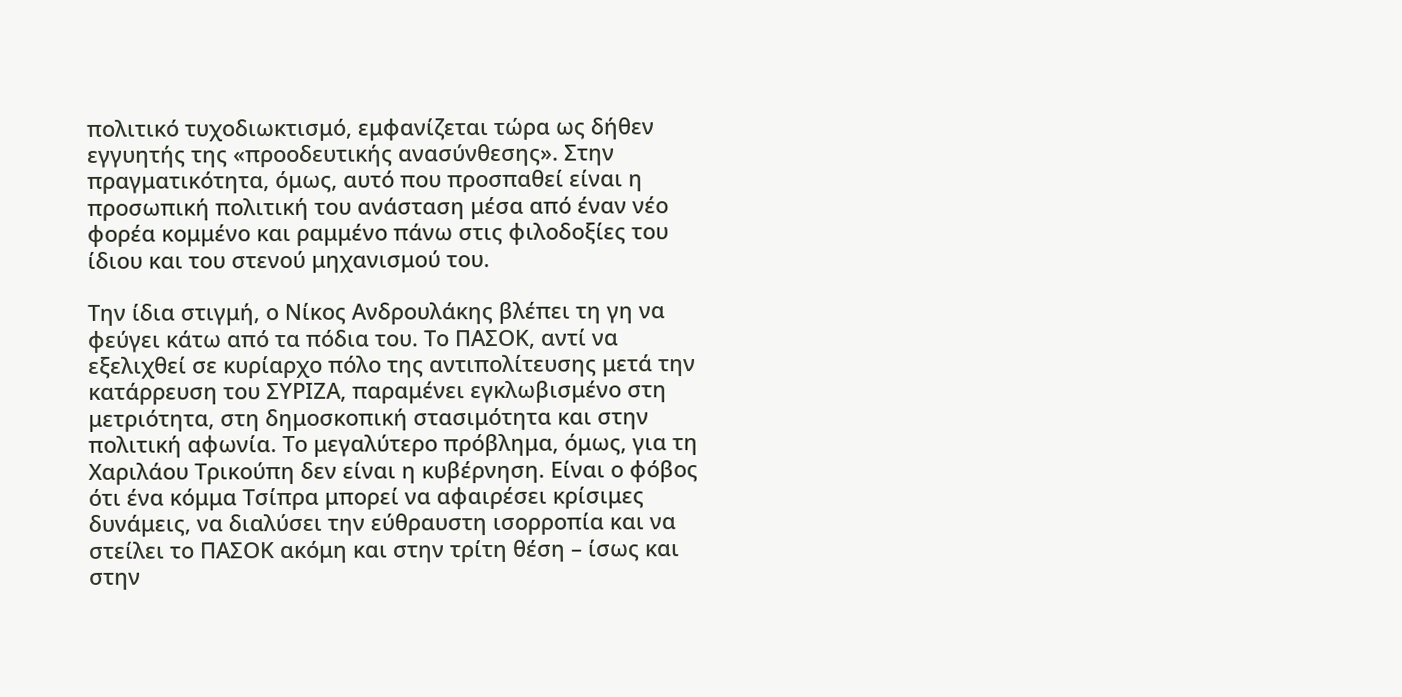πολιτικό τυχοδιωκτισμό, εμφανίζεται τώρα ως δήθεν εγγυητής της «προοδευτικής ανασύνθεσης». Στην πραγματικότητα, όμως, αυτό που προσπαθεί είναι η προσωπική πολιτική του ανάσταση μέσα από έναν νέο φορέα κομμένο και ραμμένο πάνω στις φιλοδοξίες του ίδιου και του στενού μηχανισμού του.

Την ίδια στιγμή, ο Νίκος Ανδρουλάκης βλέπει τη γη να φεύγει κάτω από τα πόδια του. Το ΠΑΣΟΚ, αντί να εξελιχθεί σε κυρίαρχο πόλο της αντιπολίτευσης μετά την κατάρρευση του ΣΥΡΙΖΑ, παραμένει εγκλωβισμένο στη μετριότητα, στη δημοσκοπική στασιμότητα και στην πολιτική αφωνία. Το μεγαλύτερο πρόβλημα, όμως, για τη Χαριλάου Τρικούπη δεν είναι η κυβέρνηση. Είναι ο φόβος ότι ένα κόμμα Τσίπρα μπορεί να αφαιρέσει κρίσιμες δυνάμεις, να διαλύσει την εύθραυστη ισορροπία και να στείλει το ΠΑΣΟΚ ακόμη και στην τρίτη θέση – ίσως και στην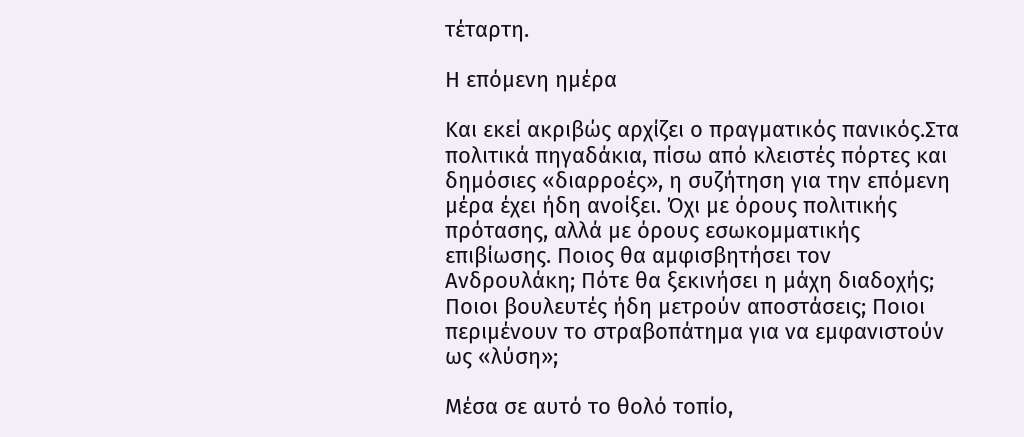τέταρτη.

Η επόμενη ημέρα

Και εκεί ακριβώς αρχίζει ο πραγματικός πανικός.Στα πολιτικά πηγαδάκια, πίσω από κλειστές πόρτες και δημόσιες «διαρροές», η συζήτηση για την επόμενη μέρα έχει ήδη ανοίξει. Όχι με όρους πολιτικής πρότασης, αλλά με όρους εσωκομματικής επιβίωσης. Ποιος θα αμφισβητήσει τον Ανδρουλάκη; Πότε θα ξεκινήσει η μάχη διαδοχής; Ποιοι βουλευτές ήδη μετρούν αποστάσεις; Ποιοι περιμένουν το στραβοπάτημα για να εμφανιστούν ως «λύση»;

Μέσα σε αυτό το θολό τοπίο,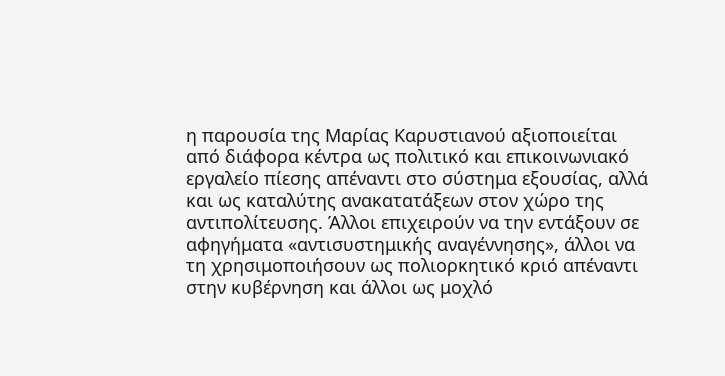η παρουσία της Μαρίας Καρυστιανού αξιοποιείται από διάφορα κέντρα ως πολιτικό και επικοινωνιακό εργαλείο πίεσης απέναντι στο σύστημα εξουσίας, αλλά και ως καταλύτης ανακατατάξεων στον χώρο της αντιπολίτευσης. Άλλοι επιχειρούν να την εντάξουν σε αφηγήματα «αντισυστημικής αναγέννησης», άλλοι να τη χρησιμοποιήσουν ως πολιορκητικό κριό απέναντι στην κυβέρνηση και άλλοι ως μοχλό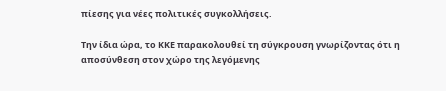πίεσης για νέες πολιτικές συγκολλήσεις.

Την ίδια ώρα, το ΚΚΕ παρακολουθεί τη σύγκρουση γνωρίζοντας ότι η αποσύνθεση στον χώρο της λεγόμενης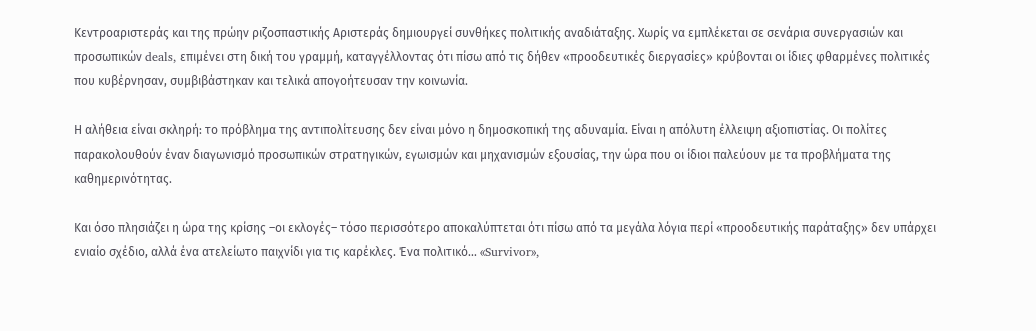Κεντροαριστεράς και της πρώην ριζοσπαστικής Αριστεράς δημιουργεί συνθήκες πολιτικής αναδιάταξης. Χωρίς να εμπλέκεται σε σενάρια συνεργασιών και προσωπικών deals, επιμένει στη δική του γραμμή, καταγγέλλοντας ότι πίσω από τις δήθεν «προοδευτικές διεργασίες» κρύβονται οι ίδιες φθαρμένες πολιτικές που κυβέρνησαν, συμβιβάστηκαν και τελικά απογοήτευσαν την κοινωνία.

Η αλήθεια είναι σκληρή: το πρόβλημα της αντιπολίτευσης δεν είναι μόνο η δημοσκοπική της αδυναμία. Είναι η απόλυτη έλλειψη αξιοπιστίας. Οι πολίτες παρακολουθούν έναν διαγωνισμό προσωπικών στρατηγικών, εγωισμών και μηχανισμών εξουσίας, την ώρα που οι ίδιοι παλεύουν με τα προβλήματα της καθημερινότητας.

Και όσο πλησιάζει η ώρα της κρίσης –οι εκλογές– τόσο περισσότερο αποκαλύπτεται ότι πίσω από τα μεγάλα λόγια περί «προοδευτικής παράταξης» δεν υπάρχει ενιαίο σχέδιο, αλλά ένα ατελείωτο παιχνίδι για τις καρέκλες. Ένα πολιτικό... «Survivor»,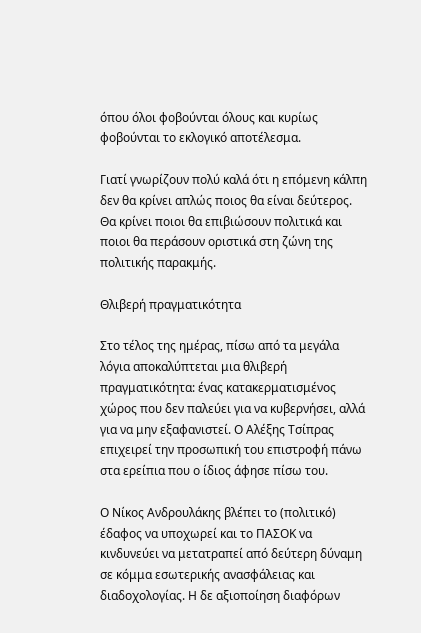όπου όλοι φοβούνται όλους και κυρίως φοβούνται το εκλογικό αποτέλεσμα.

Γιατί γνωρίζουν πολύ καλά ότι η επόμενη κάλπη δεν θα κρίνει απλώς ποιος θα είναι δεύτερος. Θα κρίνει ποιοι θα επιβιώσουν πολιτικά και ποιοι θα περάσουν οριστικά στη ζώνη της πολιτικής παρακμής.

Θλιβερή πραγματικότητα

Στο τέλος της ημέρας, πίσω από τα μεγάλα λόγια αποκαλύπτεται μια θλιβερή πραγματικότητα: ένας κατακερματισμένος χώρος που δεν παλεύει για να κυβερνήσει, αλλά για να μην εξαφανιστεί. Ο Αλέξης Τσίπρας επιχειρεί την προσωπική του επιστροφή πάνω στα ερείπια που ο ίδιος άφησε πίσω του.

Ο Νίκος Ανδρουλάκης βλέπει το (πολιτικό) έδαφος να υποχωρεί και το ΠΑΣΟΚ να κινδυνεύει να μετατραπεί από δεύτερη δύναμη σε κόμμα εσωτερικής ανασφάλειας και διαδοχολογίας. Η δε αξιοποίηση διαφόρων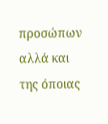προσώπων αλλά και της όποιας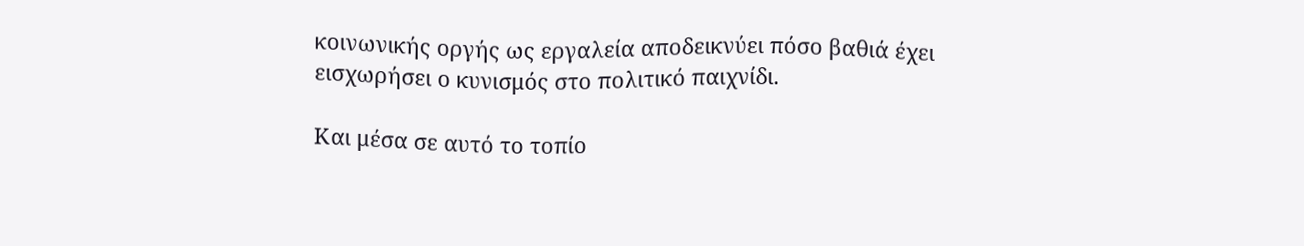κοινωνικής οργής ως εργαλεία αποδεικνύει πόσο βαθιά έχει εισχωρήσει ο κυνισμός στο πολιτικό παιχνίδι.

Και μέσα σε αυτό το τοπίο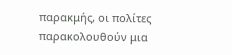παρακμής, οι πολίτες παρακολουθούν μια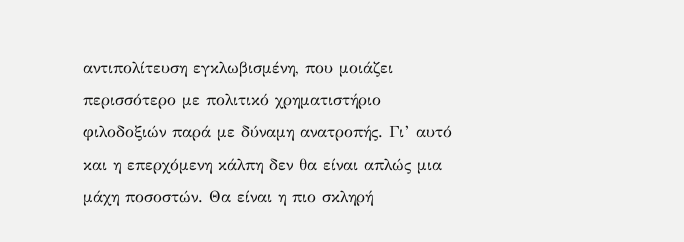αντιπολίτευση εγκλωβισμένη, που μοιάζει περισσότερο με πολιτικό χρηματιστήριο φιλοδοξιών παρά με δύναμη ανατροπής. Γι’ αυτό και η επερχόμενη κάλπη δεν θα είναι απλώς μια μάχη ποσοστών. Θα είναι η πιο σκληρή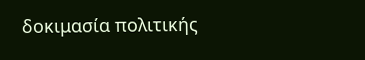δοκιμασία πολιτικής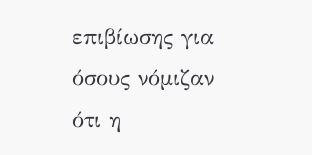επιβίωσης για όσους νόμιζαν ότι η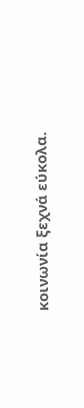κοινωνία ξεχνά εύκολα.